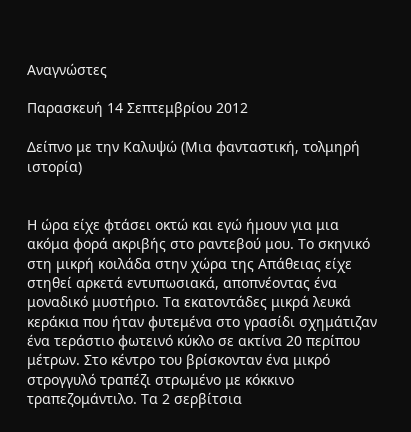Αναγνώστες

Παρασκευή 14 Σεπτεμβρίου 2012

Δείπνο με την Καλυψώ (Μια φανταστική, τολμηρή ιστορία)


Η ώρα είχε φτάσει οκτώ και εγώ ήμουν για μια ακόμα φορά ακριβής στο ραντεβού μου. Το σκηνικό στη μικρή κοιλάδα στην χώρα της Απάθειας είχε στηθεί αρκετά εντυπωσιακά, αποπνέοντας ένα μοναδικό μυστήριο. Τα εκατοντάδες μικρά λευκά κεράκια που ήταν φυτεμένα στο γρασίδι σχημάτιζαν ένα τεράστιο φωτεινό κύκλο σε ακτίνα 20 περίπου μέτρων. Στο κέντρο του βρίσκονταν ένα μικρό στρογγυλό τραπέζι στρωμένο με κόκκινο τραπεζομάντιλο. Τα 2 σερβίτσια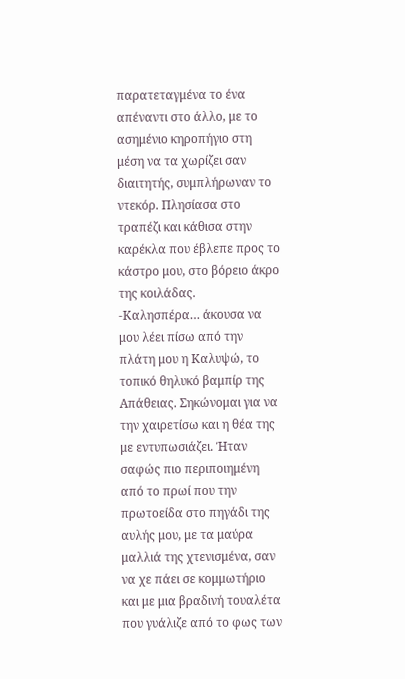παρατεταγμένα το ένα απέναντι στο άλλο, με το ασημένιο κηροπήγιο στη μέση να τα χωρίζει σαν διαιτητής, συμπλήρωναν τo ντεκόρ. Πλησίασα στο τραπέζι και κάθισα στην καρέκλα που έβλεπε προς το κάστρο μου, στο βόρειο άκρο της κοιλάδας.
-Καλησπέρα… άκουσα να μου λέει πίσω από την πλάτη μου η Καλυψώ, το τοπικό θηλυκό βαμπίρ της Απάθειας. Σηκώνομαι για να την χαιρετίσω και η θέα της με εντυπωσιάζει. Ήταν σαφώς πιο περιποιημένη από το πρωί που την πρωτοείδα στο πηγάδι της αυλής μου, με τα μαύρα μαλλιά της χτενισμένα, σαν να χε πάει σε κομμωτήριο και με μια βραδινή τουαλέτα που γυάλιζε από το φως των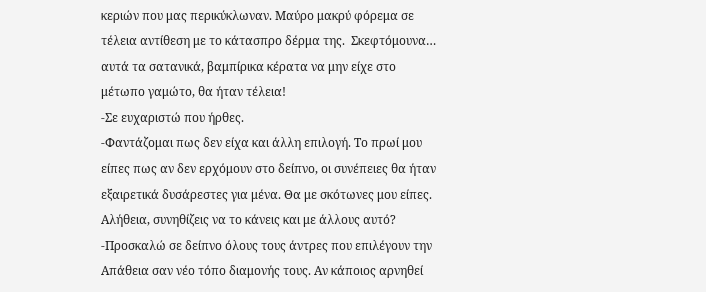κεριών που μας περικύκλωναν. Μαύρο μακρύ φόρεμα σε τέλεια αντίθεση με το κάτασπρο δέρμα της.  Σκεφτόμουνα… αυτά τα σατανικά, βαμπίρικα κέρατα να μην είχε στο μέτωπο γαμώτο, θα ήταν τέλεια!
-Σε ευχαριστώ που ήρθες.
-Φαντάζομαι πως δεν είχα και άλλη επιλογή. Το πρωί μου είπες πως αν δεν ερχόμουν στο δείπνο, οι συνέπειες θα ήταν εξαιρετικά δυσάρεστες για μένα. Θα με σκότωνες μου είπες. Αλήθεια, συνηθίζεις να το κάνεις και με άλλους αυτό?
-Προσκαλώ σε δείπνο όλους τους άντρες που επιλέγουν την Απάθεια σαν νέο τόπο διαμονής τους. Αν κάποιος αρνηθεί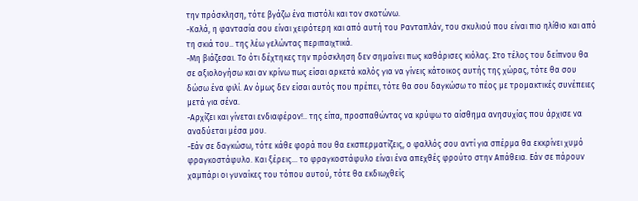την πρόσκληση, τότε βγάζω ένα πιστόλι και τον σκοτώνω.
-Καλά, η φαντασία σου είναι χειρότερη και από αυτή του Ρανταπλάν, του σκυλιού που είναι πιο ηλίθιο και από τη σκιά του.. της λέω γελώντας περιπαιχτικά.
-Μη βιάζεσαι. Το ότι δέχτηκες την πρόσκληση δεν σημαίνει πως καθάρισες κιόλας. Στο τέλος του δείπνου θα σε αξιολογήσω και αν κρίνω πως είσαι αρκετά καλός για να γίνεις κάτοικος αυτής της χώρας, τότε θα σου δώσω ένα φιλί. Αν όμως δεν είσαι αυτός που πρέπει, τότε θα σου δαγκώσω το πέος με τρομακτικές συνέπειες μετά για σένα.
-Αρχίζει και γίνεται ενδιαφέρον!.. της είπα, προσπαθώντας να κρύψω το αίσθημα ανησυχίας που άρχισε να αναδύεται μέσα μου.
-Εάν σε δαγκώσω, τότε κάθε φορά που θα εκσπερματίζεις, ο φαλλός σου αντί για σπέρμα θα εκκρίνει χυμό φραγκοστάφυλο. Και ξέρεις… το φραγκοστάφυλο είναι ένα απεχθές φρούτο στην Απάθεια. Εάν σε πάρουν χαμπάρι οι γυναίκες του τόπου αυτού, τότε θα εκδιωχθείς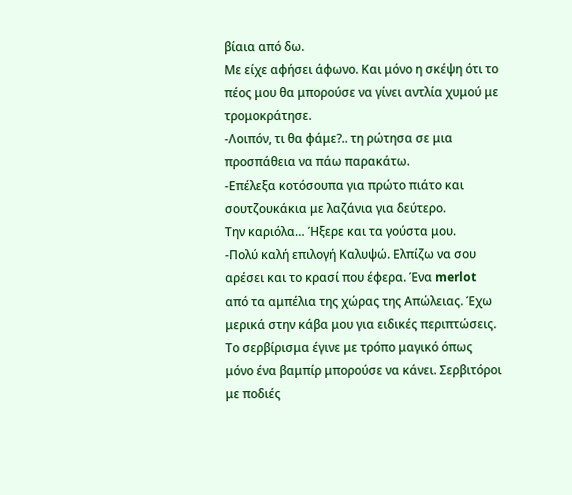βίαια από δω.
Με είχε αφήσει άφωνο. Και μόνο η σκέψη ότι το πέος μου θα μπορούσε να γίνει αντλία χυμού με τρομοκράτησε.
-Λοιπόν, τι θα φάμε?.. τη ρώτησα σε μια προσπάθεια να πάω παρακάτω.
-Επέλεξα κοτόσουπα για πρώτο πιάτο και σουτζουκάκια με λαζάνια για δεύτερο.
Την καριόλα… Ήξερε και τα γούστα μου.
-Πολύ καλή επιλογή Καλυψώ. Ελπίζω να σου αρέσει και το κρασί που έφερα. Ένα merlot από τα αμπέλια της χώρας της Απώλειας. Έχω μερικά στην κάβα μου για ειδικές περιπτώσεις.
Το σερβίρισμα έγινε με τρόπο μαγικό όπως μόνο ένα βαμπίρ μπορούσε να κάνει. Σερβιτόροι με ποδιές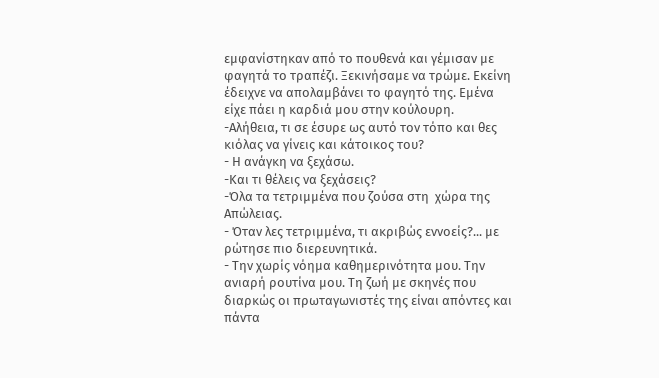εμφανίστηκαν από το πουθενά και γέμισαν με φαγητά το τραπέζι. Ξεκινήσαμε να τρώμε. Εκείνη έδειχνε να απολαμβάνει το φαγητό της. Εμένα είχε πάει η καρδιά μου στην κούλουρη.
-Αλήθεια, τι σε έσυρε ως αυτό τον τόπο και θες κιόλας να γίνεις και κάτοικος του?
- Η ανάγκη να ξεχάσω.
-Και τι θέλεις να ξεχάσεις?
-Όλα τα τετριμμένα που ζούσα στη  χώρα της Απώλειας.
- Όταν λες τετριμμένα, τι ακριβώς εννοείς?... με ρώτησε πιο διερευνητικά.
- Την χωρίς νόημα καθημερινότητα μου. Την ανιαρή ρουτίνα μου. Τη ζωή με σκηνές που διαρκώς οι πρωταγωνιστές της είναι απόντες και πάντα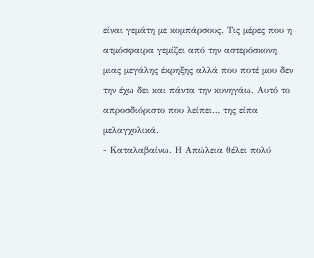είναι γεμάτη με κομπάρσους. Τις μέρες που η ατμόσφαιρα γεμίζει από την αστερόσκονη μιας μεγάλης έκρηξης αλλά που ποτέ μου δεν την έχω δει και πάντα την κυνηγάω. Αυτό το απροσδιόριστο που λείπει… της είπα μελαγχολικά.
- Καταλαβαίνω. Η Απώλεια θέλει πολύ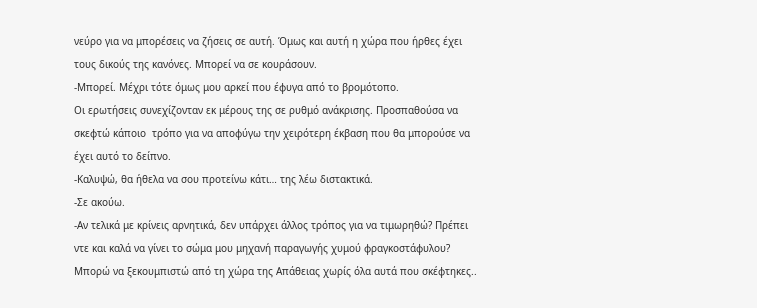νεύρο για να μπορέσεις να ζήσεις σε αυτή. Όμως και αυτή η χώρα που ήρθες έχει τους δικούς της κανόνες. Μπορεί να σε κουράσουν.
-Μπορεί. Μέχρι τότε όμως μου αρκεί που έφυγα από το βρομότοπο.
Οι ερωτήσεις συνεχίζονταν εκ μέρους της σε ρυθμό ανάκρισης. Προσπαθούσα να σκεφτώ κάποιο  τρόπο για να αποφύγω την χειρότερη έκβαση που θα μπορούσε να  έχει αυτό το δείπνο.
-Καλυψώ, θα ήθελα να σου προτείνω κάτι… της λέω διστακτικά.
-Σε ακούω.
-Αν τελικά με κρίνεις αρνητικά, δεν υπάρχει άλλος τρόπος για να τιμωρηθώ? Πρέπει ντε και καλά να γίνει το σώμα μου μηχανή παραγωγής χυμού φραγκοστάφυλου? Μπορώ να ξεκουμπιστώ από τη χώρα της Απάθειας χωρίς όλα αυτά που σκέφτηκες..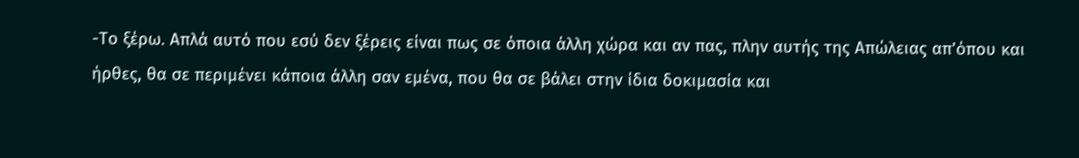-Το ξέρω. Απλά αυτό που εσύ δεν ξέρεις είναι πως σε όποια άλλη χώρα και αν πας, πλην αυτής της Απώλειας απ’όπου και ήρθες, θα σε περιμένει κάποια άλλη σαν εμένα, που θα σε βάλει στην ίδια δοκιμασία και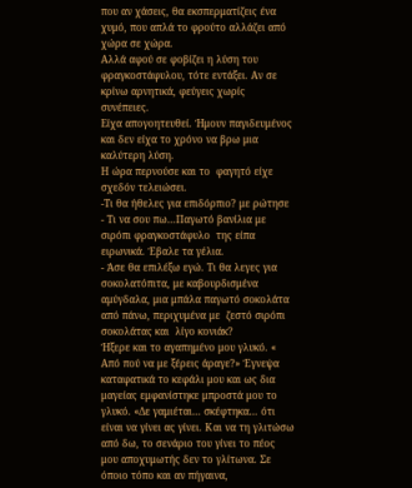που αν χάσεις, θα εκσπερματίζεις ένα χυμό, που απλά το φρούτο αλλάζει από χώρα σε χώρα.
Αλλά αφού σε φοβίζει η λύση του φραγκοστάφυλου, τότε εντάξει. Αν σε κρίνω αρνητικά, φεύγεις χωρίς συνέπειες.
Είχα απογοητευθεί. Ήμουν παγιδευμένος και δεν είχα το χρόνο να βρω μια καλύτερη λύση.
Η ώρα περνούσε και το  φαγητό είχε σχεδόν τελειώσει.
-Τι θα ήθελες για επιδόρπιο? με ρώτησε
- Τι να σου πω…Παγωτό βανίλια με σιρόπι φραγκοστάφυλο  της είπα ειρωνικά. Έβαλε τα γέλια.
- Άσε θα επιλέξω εγώ. Τι θα λεγες για σοκολατόπιτα, με καβουρδισμένα αμύγδαλα, μια μπάλα παγωτό σοκολάτα από πάνω, περιχυμένα με  ζεστό σιρόπι σοκολάτας και  λίγο κονιάκ?
Ήξερε και το αγαπημένο μου γλυκό. « Από πού να με ξέρεις άραγε?» Έγνεψα καταφατικά το κεφάλι μου και ως δια μαγείας εμφανίστηκε μπροστά μου το γλυκό. «Δε γαμιέται… σκέφτηκα… ότι είναι να γίνει ας γίνει. Και να τη γλιτώσω από δω, το σενάριο του γίνει το πέος μου αποχυμωτής δεν το γλίτωνα. Σε όποιο τόπο και αν πήγαινα,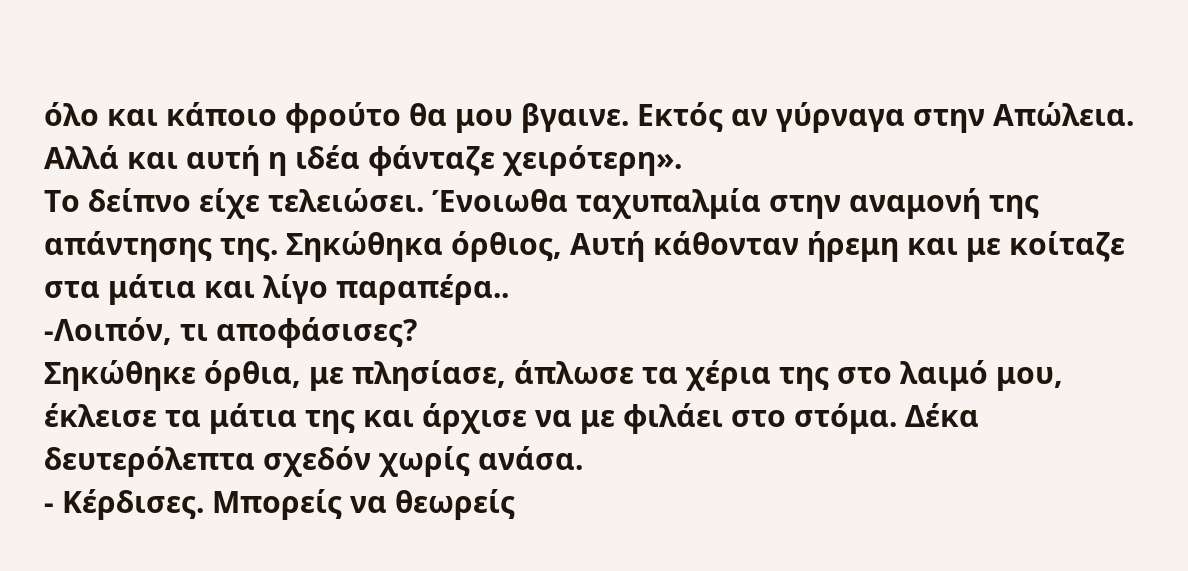όλο και κάποιο φρούτο θα μου βγαινε. Εκτός αν γύρναγα στην Απώλεια. Αλλά και αυτή η ιδέα φάνταζε χειρότερη».
Το δείπνο είχε τελειώσει. Ένοιωθα ταχυπαλμία στην αναμονή της απάντησης της. Σηκώθηκα όρθιος, Αυτή κάθονταν ήρεμη και με κοίταζε στα μάτια και λίγο παραπέρα..
-Λοιπόν, τι αποφάσισες?
Σηκώθηκε όρθια, με πλησίασε, άπλωσε τα χέρια της στο λαιμό μου, έκλεισε τα μάτια της και άρχισε να με φιλάει στο στόμα. Δέκα δευτερόλεπτα σχεδόν χωρίς ανάσα.
- Κέρδισες. Μπορείς να θεωρείς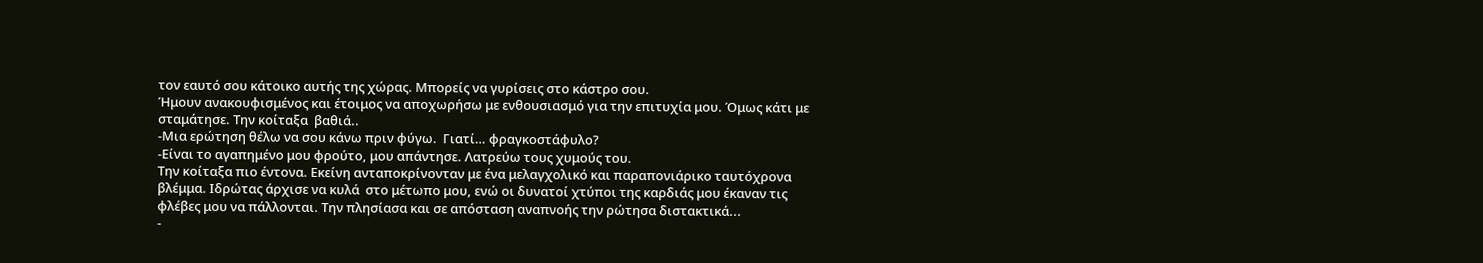τον εαυτό σου κάτοικο αυτής της χώρας. Μπορείς να γυρίσεις στο κάστρο σου.
Ήμουν ανακουφισμένος και έτοιμος να αποχωρήσω με ενθουσιασμό για την επιτυχία μου. Όμως κάτι με σταμάτησε. Την κοίταξα  βαθιά..
-Μια ερώτηση θέλω να σου κάνω πριν φύγω.  Γιατί… φραγκοστάφυλο?
-Είναι το αγαπημένο μου φρούτο, μου απάντησε. Λατρεύω τους χυμούς του.
Την κοίταξα πιο έντονα. Εκείνη ανταποκρίνονταν με ένα μελαγχολικό και παραπονιάρικο ταυτόχρονα βλέμμα. Ιδρώτας άρχισε να κυλά  στο μέτωπο μου, ενώ οι δυνατοί χτύποι της καρδιάς μου έκαναν τις φλέβες μου να πάλλονται. Την πλησίασα και σε απόσταση αναπνοής την ρώτησα διστακτικά...
-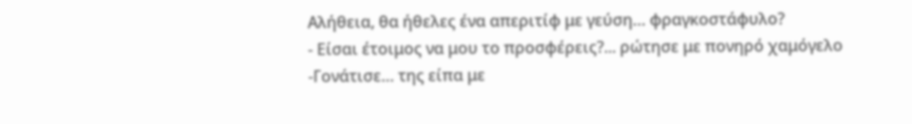Αλήθεια, θα ήθελες ένα απεριτίφ με γεύση… φραγκοστάφυλο?
- Είσαι έτοιμος να μου το προσφέρεις?... ρώτησε με πονηρό χαμόγελο
-Γονάτισε… της είπα με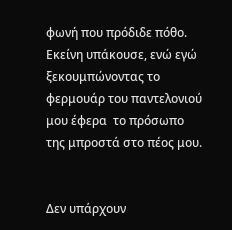φωνή που πρόδιδε πόθο. Εκείνη υπάκουσε, ενώ εγώ ξεκουμπώνοντας το φερμουάρ του παντελονιού μου έφερα  το πρόσωπο της μπροστά στο πέος μου.


Δεν υπάρχουν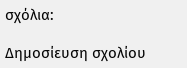σχόλια:

Δημοσίευση σχολίου